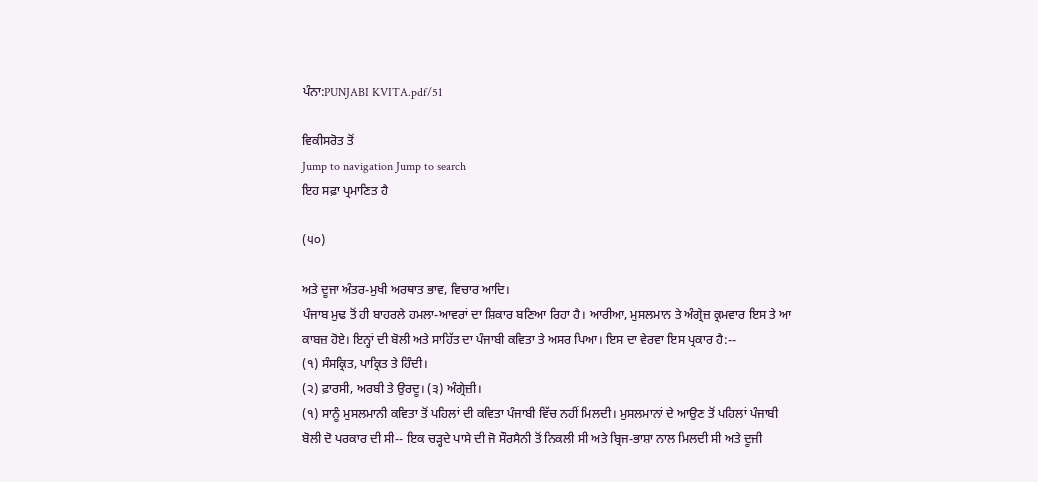ਪੰਨਾ:PUNJABI KVITA.pdf/51

ਵਿਕੀਸਰੋਤ ਤੋਂ
Jump to navigation Jump to search
ਇਹ ਸਫ਼ਾ ਪ੍ਰਮਾਣਿਤ ਹੈ

(੫੦)

ਅਤੇ ਦੂਜਾ ਅੰਤਰ-ਮੁਖੀ ਅਰਥਾਤ ਭਾਵ, ਵਿਚਾਰ ਆਦਿ।
ਪੰਜਾਬ ਮੁਢ ਤੋਂ ਹੀ ਬਾਹਰਲੇ ਹਮਲਾ-ਆਵਰਾਂ ਦਾ ਸ਼ਿਕਾਰ ਬਣਿਆ ਰਿਹਾ ਹੈ। ਆਰੀਆ, ਮੁਸਲਮਾਨ ਤੇ ਅੰਗ੍ਰੇਜ਼ ਕ੍ਰਮਵਾਰ ਇਸ ਤੇ ਆ ਕਾਬਜ਼ ਹੋਏ। ਇਨ੍ਹਾਂ ਦੀ ਬੋਲੀ ਅਤੇ ਸਾਹਿੱਤ ਦਾ ਪੰਜਾਬੀ ਕਵਿਤਾ ਤੇ ਅਸਰ ਪਿਆ। ਇਸ ਦਾ ਵੇਰਵਾ ਇਸ ਪ੍ਰਕਾਰ ਹੈ:--
(੧) ਸੰਸਕ੍ਰਿਤ, ਪਾਕ੍ਰਿਤ ਤੇ ਹਿੰਦੀ।
(੨) ਫ਼ਾਰਸੀ, ਅਰਬੀ ਤੇ ਉਰਦੂ। (੩) ਅੰਗ੍ਰੇਜ਼ੀ।
(੧) ਸਾਨੂੰ ਮੁਸਲਮਾਨੀ ਕਵਿਤਾ ਤੋਂ ਪਹਿਲਾਂ ਦੀ ਕਵਿਤਾ ਪੰਜਾਬੀ ਵਿੱਚ ਨਹੀਂ ਮਿਲਦੀ। ਮੁਸਲਮਾਨਾਂ ਦੇ ਆਉਣ ਤੋਂ ਪਹਿਲਾਂ ਪੰਜਾਬੀ ਬੋਲੀ ਦੋ ਪਰਕਾਰ ਦੀ ਸੀ-- ਇਕ ਚੜ੍ਹਦੇ ਪਾਸੇ ਦੀ ਜੋ ਸੌਰਸੈਨੀ ਤੋਂ ਨਿਕਲੀ ਸੀ ਅਤੇ ਬ੍ਰਿਜ-ਭਾਸ਼ਾ ਨਾਲ ਮਿਲਦੀ ਸੀ ਅਤੇ ਦੂਜੀ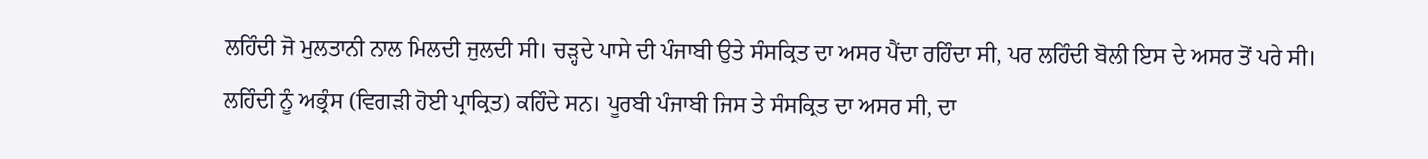ਲਹਿੰਦੀ ਜੋ ਮੁਲਤਾਨੀ ਨਾਲ ਮਿਲਦੀ ਜੁਲਦੀ ਸੀ। ਚੜ੍ਹਦੇ ਪਾਸੇ ਦੀ ਪੰਜਾਬੀ ਉਤੇ ਸੰਸਕ੍ਰਿਤ ਦਾ ਅਸਰ ਪੈਂਦਾ ਰਹਿੰਦਾ ਸੀ, ਪਰ ਲਹਿੰਦੀ ਬੋਲੀ ਇਸ ਦੇ ਅਸਰ ਤੋਂ ਪਰੇ ਸੀ। ਲਹਿੰਦੀ ਨੂੰ ਅਭ੍ਰੰਸ (ਵਿਗੜੀ ਹੋਈ ਪ੍ਰਾਕ੍ਰਿਤ) ਕਹਿੰਦੇ ਸਨ। ਪੂਰਬੀ ਪੰਜਾਬੀ ਜਿਸ ਤੇ ਸੰਸਕ੍ਰਿਤ ਦਾ ਅਸਰ ਸੀ, ਦਾ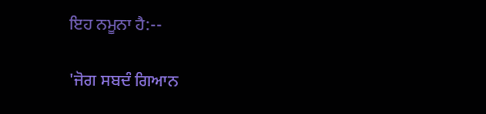ਇਹ ਨਮੂਨਾ ਹੈ:--

'ਜੋਗ ਸਬਦੰ ਗਿਆਨ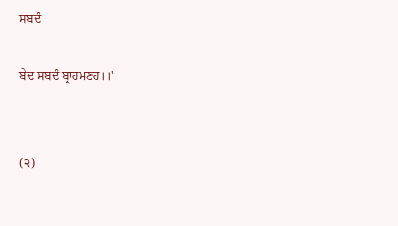ਸਬਦੰ

ਬੇਦ ਸਬਦੰ ਬ੍ਰਾਹਮਣਹ।।'


(੨)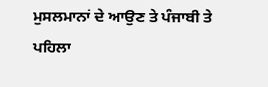ਮੁਸਲਮਾਨਾਂ ਦੇ ਆਉਣ ਤੇ ਪੰਜਾਬੀ ਤੇ ਪਹਿਲਾ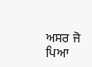ਅਸਰ ਜੋ ਪਿਆ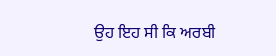ਉਹ ਇਹ ਸੀ ਕਿ ਅਰਬੀ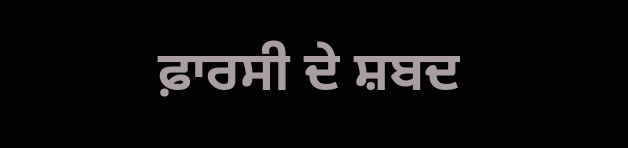ਫ਼ਾਰਸੀ ਦੇ ਸ਼ਬਦ